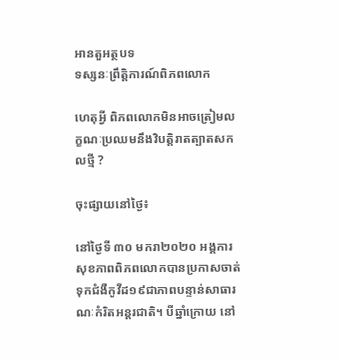អានតួអត្ថបទ
ទស្សនៈព្រឹត្តិការណ៍ពិភពលោក

ហេតុអ្វី ពិភពលោកមិនអាចត្រៀមលក្ខណៈប្រឈមនឹងវិបត្តិរាតត្បាតសកលថ្មី ?

ចុះផ្សាយនៅថ្ងៃ៖

នៅថ្ងៃទី ៣០ មករា២០២០ អង្គការសុខភាពពិភពលោកបានប្រកាសចាត់ទុកជំងឺកូវីដ១៩ជាភាពបន្ទាន់សាធារណៈកំរិតអន្តរជាតិ។ បីឆ្នាំក្រោយ នៅ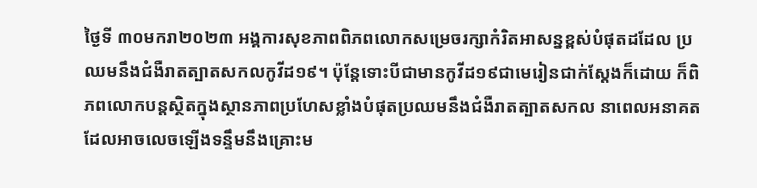ថ្ងៃទី ៣០មករា២០២៣ អង្គការសុខភាពពិភពលោកសម្រេចរក្សាកំរិតអាសន្នខ្ពស់បំផុតដដែល ប្រឈមនឹងជំងឺរាតត្បាតសកលកូវីដ១៩។ ប៉ុន្តែទោះបីជាមានកូវីដ១៩ជាមេរៀនជាក់ស្តែងក៏ដោយ ក៏ពិភពលោកបន្តស្ថិតក្នុងស្ថានភាពប្រហែសខ្លាំងបំផុតប្រឈមនឹងជំងឺរាតត្បាតសកល នាពេលអនាគតដែលអាចលេចឡើងទន្ទឹមនឹងគ្រោះម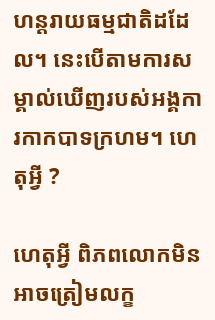ហន្តរាយធម្មជាតិដដែល។ នេះបើតាមការសម្គាល់ឃើញរបស់អង្គការកាកបាទក្រហម។ ហេតុអ្វី ?

ហេតុអ្វី ពិភពលោកមិនអាចត្រៀមលក្ខ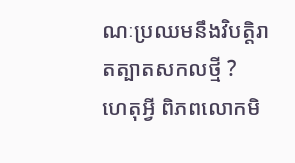ណៈប្រឈមនឹងវិបត្តិរាតត្បាតសកលថ្មី ?
ហេតុអ្វី ពិភពលោកមិ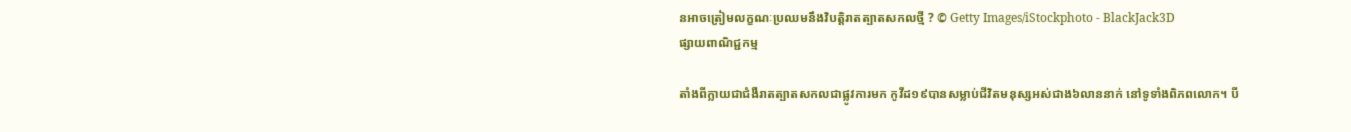នអាចត្រៀមលក្ខណៈប្រឈមនឹងវិបត្តិរាតត្បាតសកលថ្មី ? © Getty Images/iStockphoto - BlackJack3D
ផ្សាយពាណិជ្ជកម្ម

តាំងពីក្លាយជាជំងឺរាតត្បាតសកលជាផ្លូវការមក កូវីដ១៩បានសម្លាប់ជីវិតមនុស្សអស់ជាង៦លាននាក់ នៅទូទាំងពិភពលោក។ បី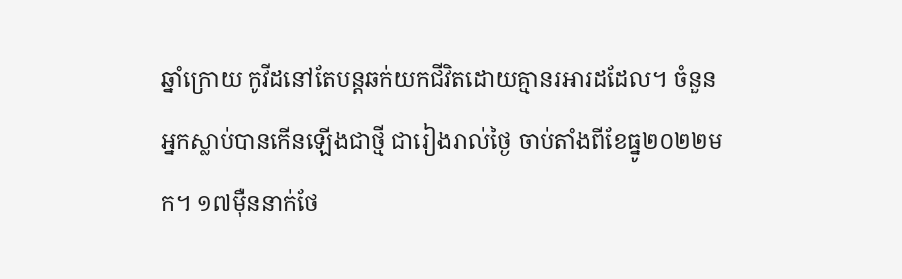ឆ្នាំក្រោយ កូវីដនៅតែបន្តឆក់យកជីវិតដោយគ្មានរអារដដែល។ ចំនួនអ្នកស្លាប់បានកើនឡើងជាថ្មី ជារៀងរាល់ថ្ងៃ ចាប់តាំងពីខែធ្នូ២០២២មក។ ១៧ម៉ឺននាក់ថែ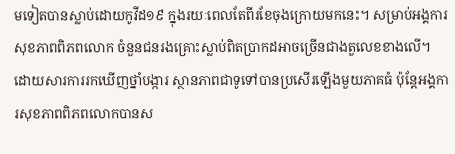មទៀតបានស្លាប់ដោយកូវីដ១៩ ក្នុងរយៈពេលតែពីរខែចុងក្រោយមកនេះ។ សម្រាប់អង្គការសុខភាពពិភពលោក ចំនួនជនរងគ្រោះស្លាប់ពិតប្រាកដអាចច្រើនជាងតួលេខខាងលើ។ ដោយសារការរកឃើញថ្នាំបង្ការ ស្ថានភាពជាទូទៅបានប្រសើរឡើងមួយភាគធំ ប៉ុន្តែអង្គការសុខភាពពិភពលោកបានស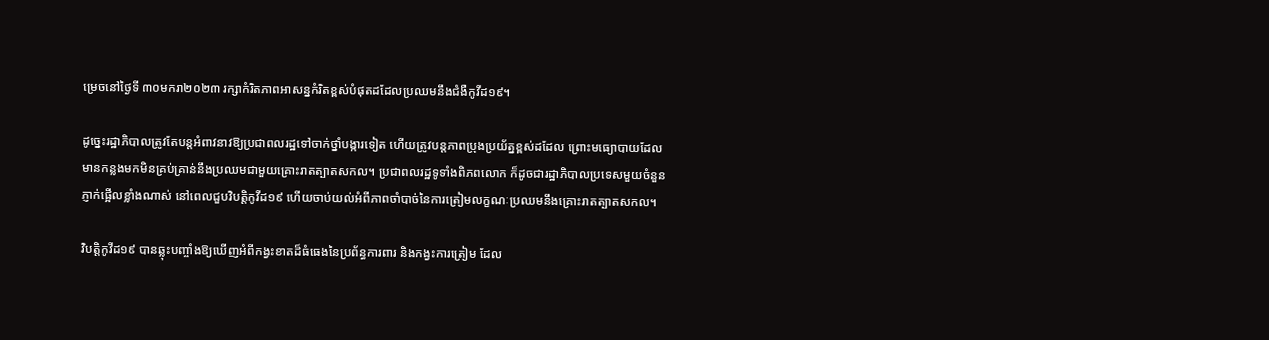ម្រេចនៅថ្ងៃទី ៣០មករា២០២៣ រក្សាកំរិតភាពអាសន្នកំរិតខ្ពស់បំផុតដដែលប្រឈមនឹងជំងឺកូវីដ១៩។

ដូច្នេះរដ្ឋាភិបាលត្រូវតែបន្តអំពាវនាវឱ្យប្រជាពលរដ្ឋទៅចាក់ថ្នាំបង្ការទៀត ហើយត្រូវបន្តភាពប្រុងប្រយ័ត្នខ្ពស់ដដែល ព្រោះមធ្យោបាយដែលមានកន្លងមកមិនគ្រប់គ្រាន់នឹងប្រឈមជាមួយគ្រោះរាតត្បាតសកល។ ប្រជាពលរដ្ឋទូទាំងពិភពលោក ក៏ដូចជារដ្ឋាភិបាលប្រទេសមួយចំនួន ភ្ញាក់ផ្អើលខ្លាំងណាស់ នៅពេលជួបវិបត្តិកូវីដ១៩ ហើយចាប់យល់អំពីភាពចាំបាច់នៃការត្រៀមលក្ខណៈប្រឈមនឹងគ្រោះរាតត្បាតសកល។

វិបត្តិកូវីដ១៩ បានឆ្លុះបញ្ចាំងឱ្យឃើញអំពីកង្វះខាតដ៏ធំធេងនៃប្រព័ន្ធការពារ និងកង្វះការត្រៀម ដែល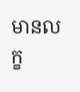មានលក្ខ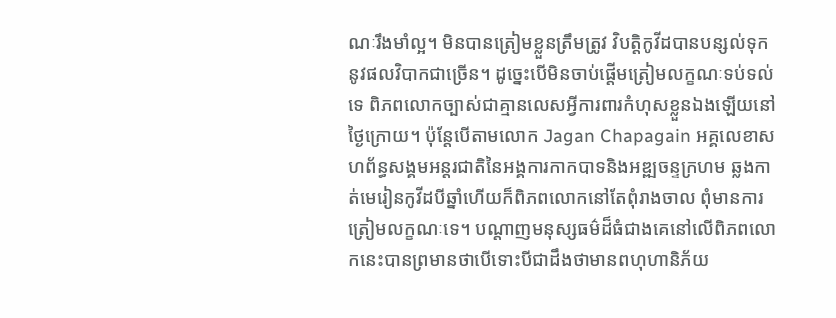ណៈរឹងមាំល្អ។ មិនបានត្រៀមខ្លួនត្រឹមត្រូវ វិបត្តិកូវីដបានបន្សល់ទុកនូវផលវិបាកជាច្រើន។ ដូច្នេះបើមិនចាប់ផ្តើមត្រៀមលក្ខណៈទប់ទល់ទេ ពិភពលោកច្បាស់ជាគ្មានលេសអ្វីការពារកំហុសខ្លួនឯងឡើយនៅថ្ងៃក្រោយ។ ប៉ុន្តែបើតាមលោក Jagan Chapagain អគ្គលេខាសហព័ន្ធសង្គមអន្តរជាតិនៃអង្គការកាកបាទនិងអឌ្ឍចន្ទក្រហម ឆ្លងកាត់មេរៀនកូវីដបីឆ្នាំហើយក៏ពិភពលោកនៅតែពុំរាងចាល ពុំមានការត្រៀមលក្ខណៈទេ។ បណ្តាញមនុស្សធម៌ដ៏ធំជាងគេនៅលើពិភពលោកនេះបានព្រមានថាបើទោះបីជាដឹងថាមានពហុហានិភ័យ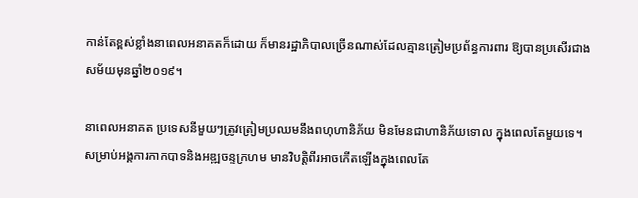កាន់តែខ្ពស់ខ្លាំងនាពេលអនាគតក៏ដោយ ក៏មានរដ្ឋាភិបាលច្រើនណាស់ដែលគ្មានត្រៀមប្រព័ន្ធការពារ ឱ្យបានប្រសើរជាងសម័យមុនឆ្នាំ២០១៩។

នាពេលអនាគត ប្រទេសនីមួយៗត្រូវត្រៀមប្រឈមនឹងពហុហានិភ័យ មិនមែនជាហានិភ័យទោល ក្នុងពេលតែមួយទេ។ សម្រាប់អង្គការកាកបាទនិងអឌ្ឍចន្ទក្រហម មានវិបត្តិពីរអាចកើតឡើងក្នុងពេលតែ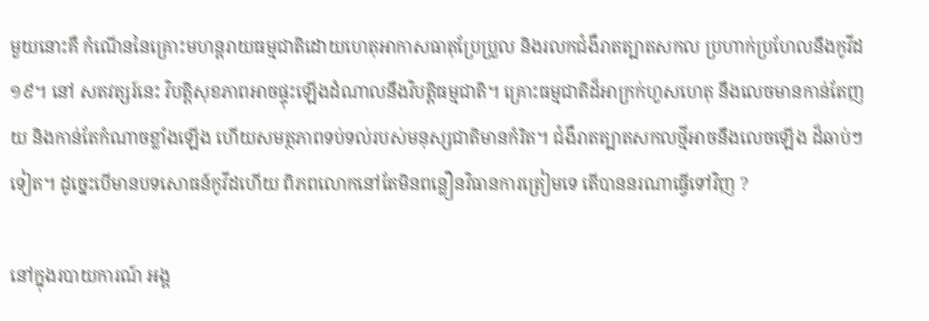មួយនោះគឺ កំណើននៃគ្រោះមហន្តរាយធម្មជាតិដោយហេតុអាកាសធាតុប្រែប្រួល និងរលកជំងឺរាតត្បាតសកល ប្រហាក់ប្រហែលនឹងកូវីដ១៩។ នៅ សតវត្សរ៍នេះ វិបត្តិសុខភាពអាចផ្ទុះឡើងដំណាលនឹងវិបត្តិធម្មជាតិ។ គ្រោះធម្មជាតិដ៏អាក្រក់ហួសហេតុ នឹងលេចមានកាន់តែញយ និងកាន់តែកំណាចខ្លាំងឡើង ហើយសមត្ថភាពទប់ទល់របស់មនុស្សជាតិមានកំរិត។ ជំងឺរាតត្បាតសកលថ្មីអាចនឹងលេចឡើង ដ៏ឆាប់ៗទៀត។ ដូច្នេះបើមានបទសោធន៍កូវីដហើយ ពិភពលោកនៅតែមិនពន្លឿនវិធានការត្រៀមទេ តើបាននរណាធ្វើទៅវិញ ?

នៅក្នុងរបាយការណ៍ អង្គ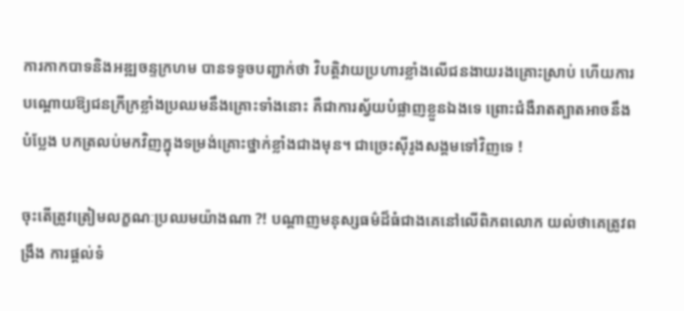ការកាកបាទនិងអឌ្ឍចន្ទក្រហម បានទទូចបញ្ជាក់ថា វិបត្តិវាយប្រហារខ្លាំងលើជនងាយរងគ្រោះស្រាប់ ហើយការបណ្តោយឱ្យជនក្រីក្រខ្លាំងប្រឈមនឹងគ្រោះទាំងនោះ គឺជាការស្វ័យបំផ្លាញខ្លួនឯងទេ ព្រោះជំងឺរាតត្បាតអាចនឹងបំប្លែង បកត្រលប់មកវិញក្នុងទម្រង់គ្រោះថ្នាក់ខ្លាំងជាងមុន។ ជាច្រេះស៊ីរូងសង្គមទៅវិញទេ !

ចុះតើត្រូវត្រៀមលក្ខណៈប្រឈមយ៉ាងណា ?! បណ្តាញមនុស្សធម៌ដ៏ធំជាងគេនៅលើពិភពលោក យល់ថាគេត្រូវពង្រឹង ការផ្តល់ទំ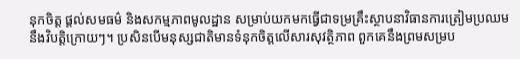នុកចិត្ត ផ្តល់សមធម៌ និងសកម្មភាពមូលដ្ឋាន សម្រាប់យកមកធ្វើជាទម្រគ្រឹះស្ថាបនាវិធានការត្រៀមប្រឈមនឹងវិបត្តិក្រោយៗ។ ប្រសិនបើមនុស្សជាតិមានទំនុកចិត្តលើសារសុវត្ថិភាព ពួកគេនឹងព្រមសម្រប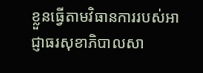ខ្លួនធ្វើតាមវិធានការរបស់អាជ្ញាធរសុខាភិបាលសា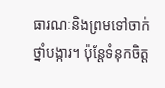ធារណៈនិងព្រមទៅចាក់ថ្នាំបង្ការ។ ប៉ុន្តែទំនុកចិត្ត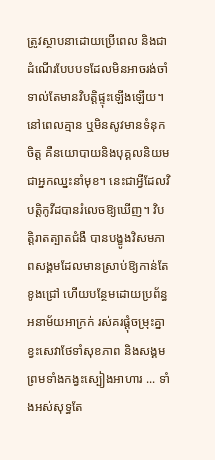ត្រូវស្ថាបនាដោយប្រើពេល និងជាដំណើរបែបបទដែលមិនអាចរង់ចាំទាល់តែមានវិបត្តិផ្ទុះឡើងឡើយ។ នៅពេលគ្មាន ឬមិនសូវមានទំនុកចិត្ត គឺនយោបាយនិងបុគ្គលនិយមជាអ្នកឈ្នះនាំមុខ។ នេះជាអ្វីដែលវិបត្តិកូវីដបានរំលេចឱ្យឃើញ។ វិបត្តិរាតត្បាតជំងឺ បានបង្ខូងវិសមភាពសង្គមដែលមានស្រាប់ឱ្យកាន់តែខូងជ្រៅ ហើយបន្ថែមដោយប្រព័ន្ធអនាម័យអាក្រក់ រស់គរផ្តុំចម្រុះគ្នា ខ្វះសេវាថែទាំសុខភាព និងសង្គម ព្រមទាំងកង្វះស្បៀងអាហារ ... ទាំងអស់សុទ្ធតែ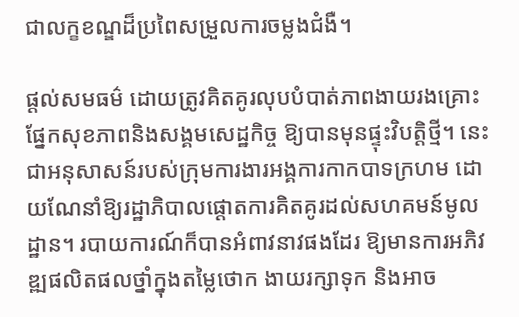ជាលក្ខខណ្ឌដ៏ប្រពៃសម្រួលការចម្លងជំងឺ។

ផ្តល់សមធម៌ ដោយត្រូវគិតគូរលុបបំបាត់ភាពងាយរងគ្រោះផ្នែកសុខភាពនិងសង្គមសេដ្ឋកិច្ច ឱ្យបានមុនផ្ទុះវិបត្តិថ្មី។ នេះជាអនុសាសន៍របស់ក្រុមការងារអង្គការកាកបាទក្រហម ដោយណែនាំឱ្យរដ្ឋាភិបាលផ្តោតការគិតគូរដល់សហគមន៍មូលដ្ឋាន។ របាយការណ៍ក៏បានអំពាវនាវផងដែរ ឱ្យមានការអភិវឌ្ឍផលិតផលថ្នាំក្នុងតម្លៃថោក ងាយរក្សាទុក និងអាច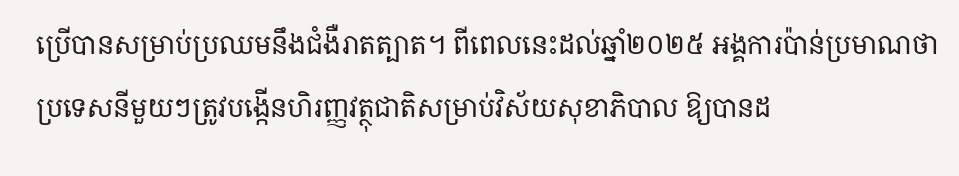ប្រើបានសម្រាប់ប្រឈមនឹងជំងឺរាតត្បាត។ ពីពេលនេះដល់ឆ្នាំ២០២៥ អង្គការប៉ាន់ប្រមាណថាប្រទេសនីមួយៗត្រូវបង្កើនហិរញ្ញវត្ថុជាតិសម្រាប់វិស័យសុខាភិបាល ឱ្យបានដ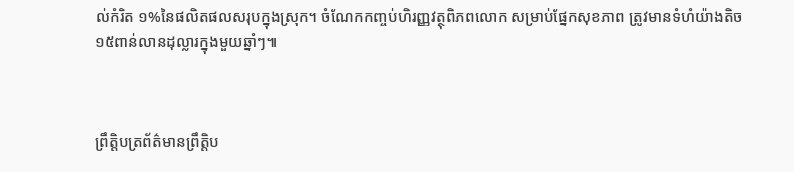ល់កំរិត ១%នៃផលិតផលសរុបក្នុងស្រុក។ ចំណែកកញ្ចប់ហិរញ្ញវត្ថុពិភពលោក សម្រាប់ផ្នែកសុខភាព ត្រូវមានទំហំយ៉ាងតិច ១៥ពាន់លានដុល្លារក្នុងមួយឆ្នាំៗ៕



ព្រឹត្តិបត្រព័ត៌មានព្រឹត្តិប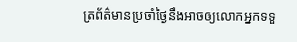ត្រព័ត៌មានប្រចាំថ្ងៃនឹងអាចឲ្យលោកអ្នកទទួ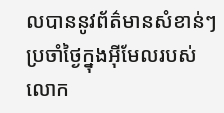លបាននូវព័ត៌មានសំខាន់ៗប្រចាំថ្ងៃក្នុងអ៊ីមែលរបស់លោក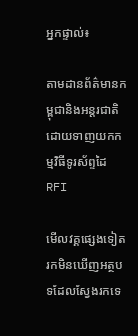អ្នកផ្ទាល់៖

តាមដានព័ត៌មានកម្ពុជានិងអន្តរជាតិដោយទាញយកកម្មវិធីទូរស័ព្ទដៃ RFI

មើលវគ្គផ្សេងទៀត
រកមិនឃើញអត្ថបទដែលស្វែងរកទេ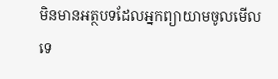មិនមានអត្ថបទដែលអ្នកព្យាយាមចូលមើលទេ